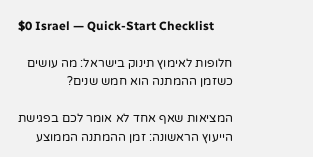$0 Israel — Quick-Start Checklist

חלופות לאימוץ תינוק בישראל: מה עושים כשזמן ההמתנה הוא חמש שנים?

המציאות שאף אחד לא אומר לכם בפגישת הייעוץ הראשונה: זמן ההמתנה הממוצע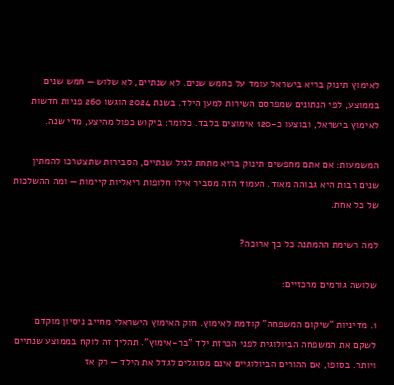לאימוץ תינוק בריא בישראל עומד על כחמש שנים. לא שנתיים, לא שלוש — חמש שנים בממוצע, לפי הנתונים שמפרסם השירות למען הילד. בשנת 2024 הוגשו 260 פניות חדשות לאימוץ בישראל, ובוצעו כ-120 אימוצים בלבד. כלומר: ביקוש כפול מהיצע, מדי שנה.

המשמעות: אם אתם מחפשים תינוק בריא מתחת לגיל שנתיים, הסבירות שתצטרכו להמתין שנים רבות היא גבוהה מאוד. העמוד הזה מסביר אילו חלופות ריאליות קיימות — ומה ההשלכות של כל אחת.

למה רשימת ההמתנה כל כך ארוכה?

שלושה גורמים מרכזיים:

1. מדיניות "שיקום המשפחה" קודמת לאימוץ. חוק האימוץ הישראלי מחייב ניסיון מוקדם לשקם את המשפחה הביולוגית לפני הכרזת ילד "בר-אימוץ". תהליך זה לוקח בממוצע שנתיים ויותר. בסופו, אם ההורים הביולוגיים אינם מסוגלים לגדל את הילד — רק אז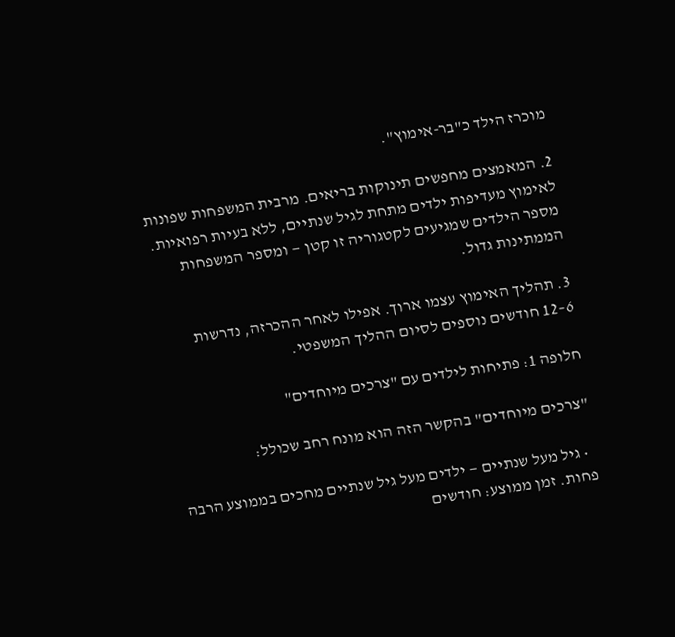מוכרז הילד כ"בר-אימוץ".

2. המאמצים מחפשים תינוקות בריאים. מרבית המשפחות שפונות לאימוץ מעדיפות ילדים מתחת לגיל שנתיים, ללא בעיות רפואיות. מספר הילדים שמגיעים לקטגוריה זו קטן — ומספר המשפחות הממתינות גדול.

3. תהליך האימוץ עצמו ארוך. אפילו לאחר ההכרזה, נדרשות 6–12 חודשים נוספים לסיום ההליך המשפטי.

חלופה 1: פתיחות לילדים עם "צרכים מיוחדים"

"צרכים מיוחדים" בהקשר הזה הוא מונח רחב שכולל:

  • גיל מעל שנתיים — ילדים מעל גיל שנתיים מחכים בממוצע הרבה פחות. זמן ממוצע: חודשים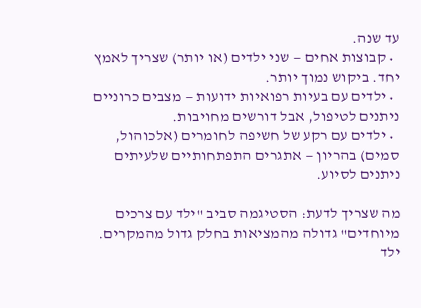עד שנה.
  • קבוצות אחים — שני ילדים (או יותר) שצריך לאמץ יחד. ביקוש נמוך יותר.
  • ילדים עם בעיות רפואיות ידועות — מצבים כרוניים ניתנים לטיפול, אבל דורשים מחויבות.
  • ילדים עם רקע של חשיפה לחומרים (אלכוהול, סמים) בהריון — אתגרים התפתחותיים שלעיתים ניתנים לסיוע.

מה שצריך לדעת: הסטיגמה סביב "ילד עם צרכים מיוחדים" גדולה מהמציאות בחלק גדול מהמקרים. ילד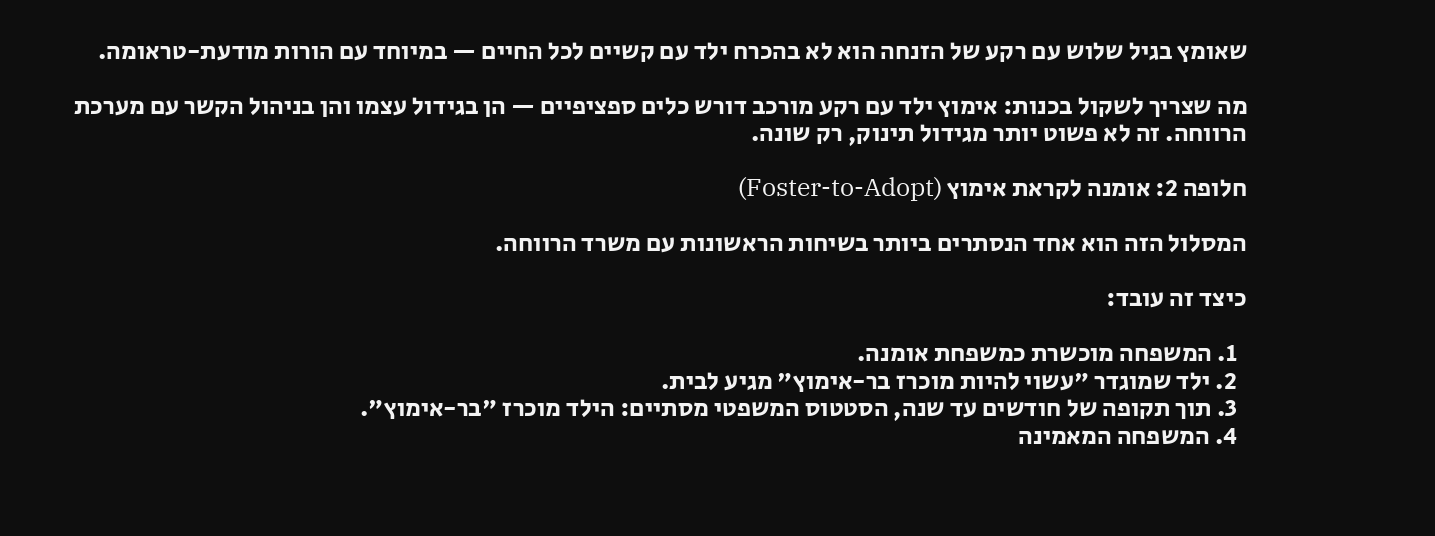שאומץ בגיל שלוש עם רקע של הזנחה הוא לא בהכרח ילד עם קשיים לכל החיים — במיוחד עם הורות מודעת-טראומה.

מה שצריך לשקול בכנות: אימוץ ילד עם רקע מורכב דורש כלים ספציפיים — הן בגידול עצמו והן בניהול הקשר עם מערכת הרווחה. זה לא פשוט יותר מגידול תינוק, רק שונה.

חלופה 2: אומנה לקראת אימוץ (Foster-to-Adopt)

המסלול הזה הוא אחד הנסתרים ביותר בשיחות הראשונות עם משרד הרווחה.

כיצד זה עובד:

  1. המשפחה מוכשרת כמשפחת אומנה.
  2. ילד שמוגדר "עשוי להיות מוכרז בר-אימוץ" מגיע לבית.
  3. תוך תקופה של חודשים עד שנה, הסטטוס המשפטי מסתיים: הילד מוכרז "בר-אימוץ".
  4. המשפחה המאמינה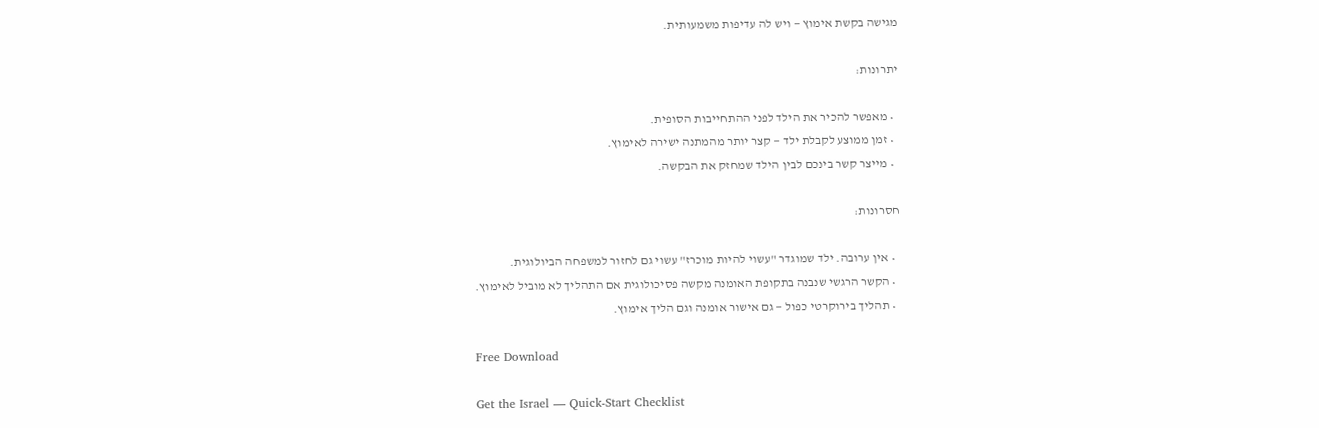מגישה בקשת אימוץ — ויש לה עדיפות משמעותית.

יתרונות:

  • מאפשר להכיר את הילד לפני ההתחייבות הסופית.
  • זמן ממוצע לקבלת ילד — קצר יותר מהמתנה ישירה לאימוץ.
  • מייצר קשר בינכם לבין הילד שמחזק את הבקשה.

חסרונות:

  • אין ערובה. ילד שמוגדר "עשוי להיות מוכרז" עשוי גם לחזור למשפחה הביולוגית.
  • הקשר הרגשי שנבנה בתקופת האומנה מקשה פסיכולוגית אם התהליך לא מוביל לאימוץ.
  • תהליך בירוקרטי כפול — גם אישור אומנה וגם הליך אימוץ.

Free Download

Get the Israel — Quick-Start Checklist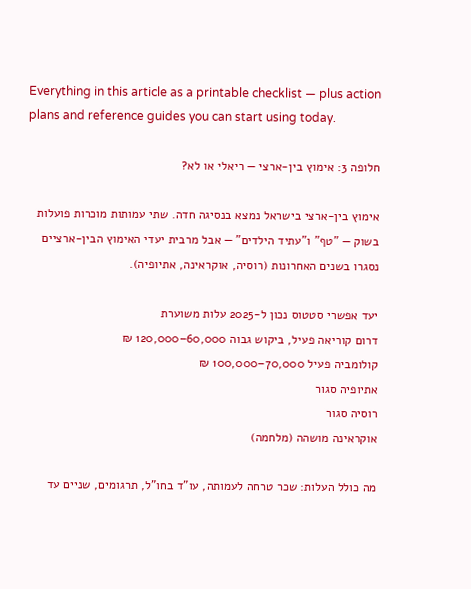Everything in this article as a printable checklist — plus action plans and reference guides you can start using today.

חלופה 3: אימוץ בין-ארצי — ריאלי או לא?

אימוץ בין-ארצי בישראל נמצא בנסיגה חדה. שתי עמותות מוכרות פועלות בשוק — "טף" ו"עתיד הילדים" — אבל מרבית יעדי האימוץ הבין-ארציים נסגרו בשנים האחרונות (רוסיה, אוקראינה, אתיופיה).

יעד אפשרי סטטוס נכון ל-2025 עלות משוערת
דרום קוריאה פעיל, ביקוש גבוה 60,000–120,000 ₪
קולומביה פעיל 70,000–100,000 ₪
אתיופיה סגור
רוסיה סגור
אוקראינה מושהה (מלחמה)

מה כולל העלות: שכר טרחה לעמותה, עו"ד בחו"ל, תרגומים, שניים עד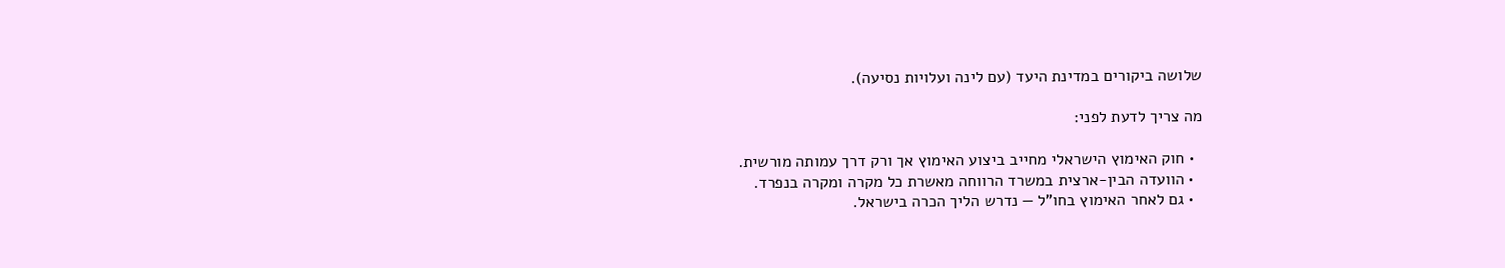שלושה ביקורים במדינת היעד (עם לינה ועלויות נסיעה).

מה צריך לדעת לפני:

  • חוק האימוץ הישראלי מחייב ביצוע האימוץ אך ורק דרך עמותה מורשית.
  • הוועדה הבין-ארצית במשרד הרווחה מאשרת כל מקרה ומקרה בנפרד.
  • גם לאחר האימוץ בחו"ל — נדרש הליך הכרה בישראל.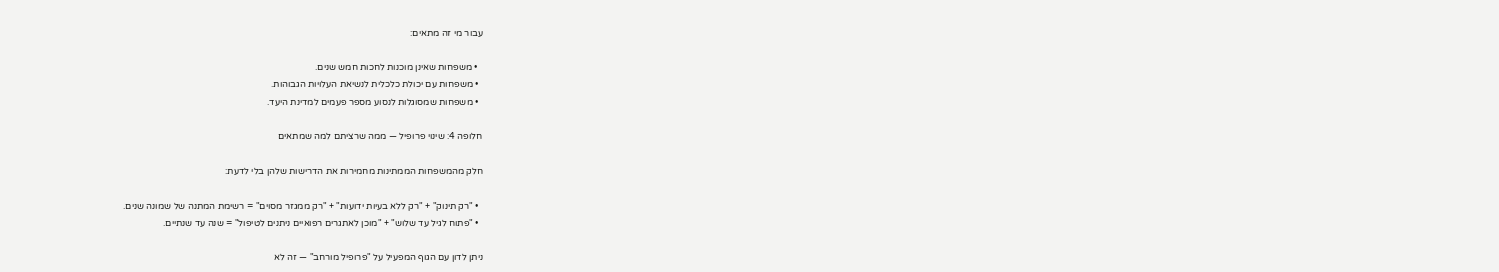עבור מי זה מתאים:

  • משפחות שאינן מוכנות לחכות חמש שנים.
  • משפחות עם יכולת כלכלית לנשיאת העלויות הגבוהות.
  • משפחות שמסוגלות לנסוע מספר פעמים למדינת היעד.

חלופה 4: שינוי פרופיל — ממה שרציתם למה שמתאים

חלק מהמשפחות הממתינות מחמירות את הדרישות שלהן בלי לדעת:

  • "רק תינוק" + "רק ללא בעיות ידועות" + "רק ממגזר מסוים" = רשימת המתנה של שמונה שנים.
  • "פתוח לגיל עד שלוש" + "מוכן לאתגרים רפואיים ניתנים לטיפול" = שנה עד שנתיים.

ניתן לדון עם הגוף המפעיל על "פרופיל מורחב" — זה לא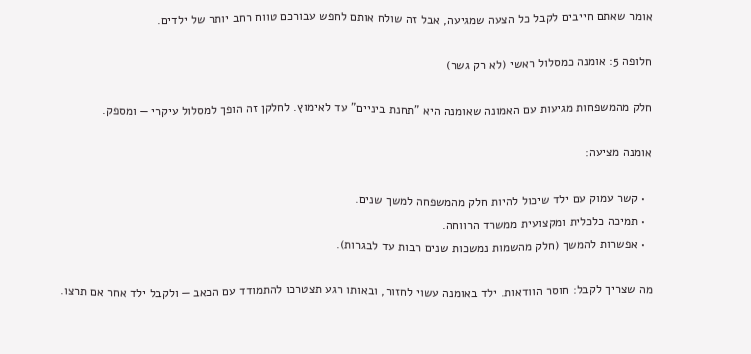אומר שאתם חייבים לקבל כל הצעה שמגיעה, אבל זה שולח אותם לחפש עבורכם טווח רחב יותר של ילדים.

חלופה 5: אומנה כמסלול ראשי (לא רק גשר)

חלק מהמשפחות מגיעות עם האמונה שאומנה היא "תחנת ביניים" עד לאימוץ. לחלקן זה הופך למסלול עיקרי — ומספק.

אומנה מציעה:

  • קשר עמוק עם ילד שיכול להיות חלק מהמשפחה למשך שנים.
  • תמיכה כלכלית ומקצועית ממשרד הרווחה.
  • אפשרות להמשך (חלק מהשמות נמשכות שנים רבות עד לבגרות).

מה שצריך לקבל: חוסר הוודאות. ילד באומנה עשוי לחזור, ובאותו רגע תצטרכו להתמודד עם הכאב — ולקבל ילד אחר אם תרצו.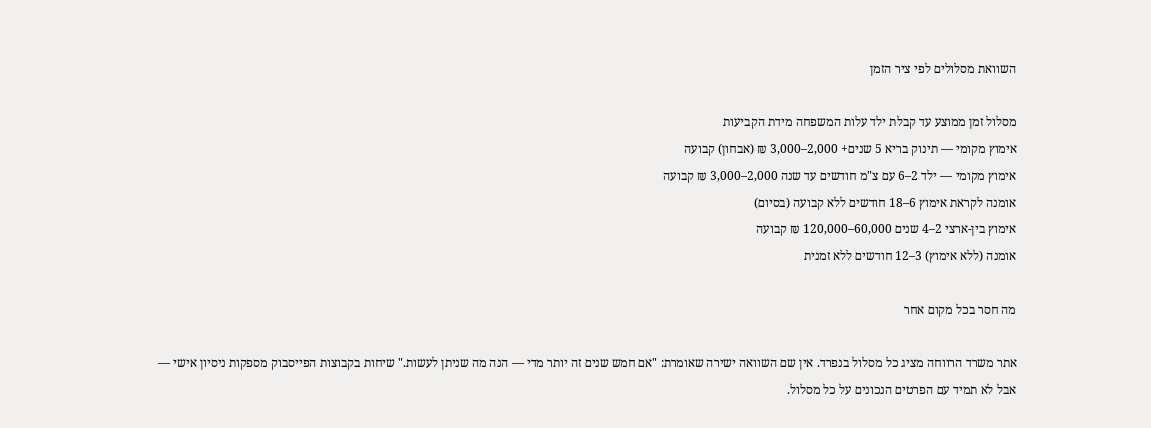השוואת מסלולים לפי ציר הזמן

מסלול זמן ממוצע עד קבלת ילד עלות המשפחה מידת הקביעות
אימוץ מקומי — תינוק בריא 5 שנים+ 2,000–3,000 ₪ (אבחון) קבועה
אימוץ מקומי — ילד 2–6 עם צ"מ חודשים עד שנה 2,000–3,000 ₪ קבועה
אומנה לקראת אימוץ 6–18 חודשים ללא קבועה (בסיום)
אימוץ בין-ארצי 2–4 שנים 60,000–120,000 ₪ קבועה
אומנה (ללא אימוץ) 3–12 חודשים ללא זמנית

מה חסר בכל מקום אחר

אתר משרד הרווחה מציג כל מסלול בנפרד. אין שם השוואה ישירה שאומרת: "אם חמש שנים זה יותר מדי — הנה מה שניתן לעשות." שיחות בקבוצות הפייסבוק מספקות ניסיון אישי — אבל לא תמיד עם הפרטים הנכונים על כל מסלול.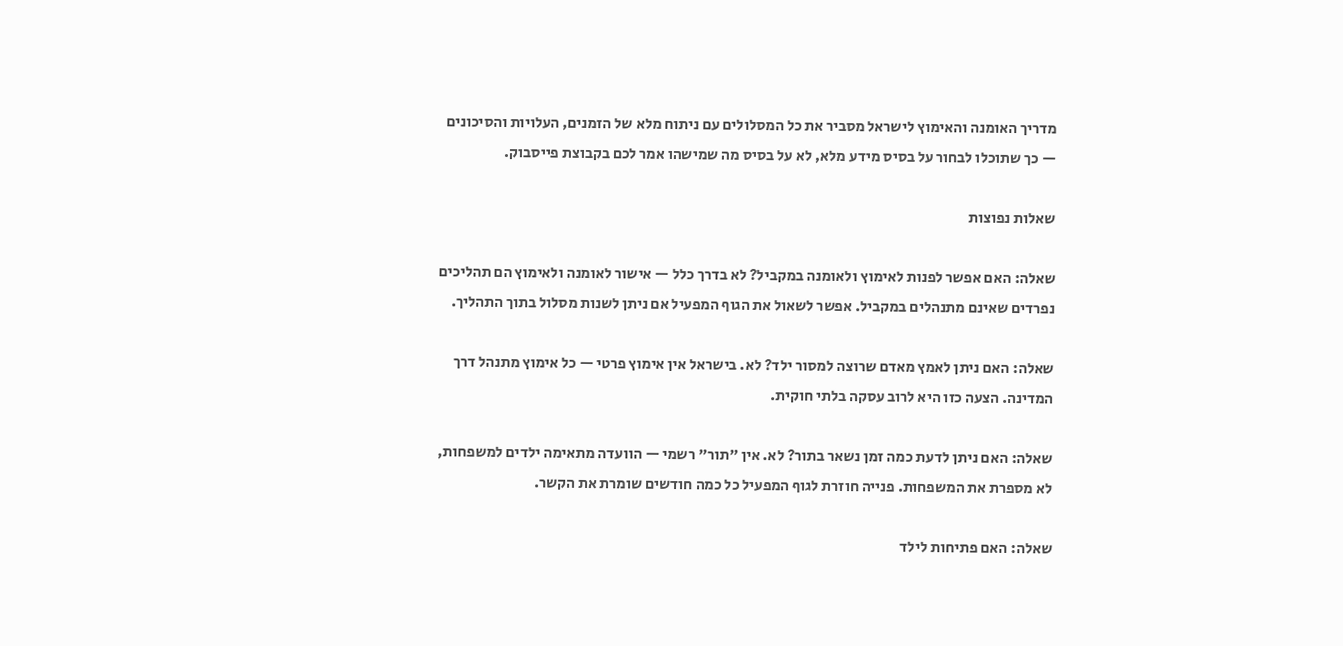מדריך האומנה והאימוץ לישראל מסביר את כל המסלולים עם ניתוח מלא של הזמנים, העלויות והסיכונים — כך שתוכלו לבחור על בסיס מידע מלא, לא על בסיס מה שמישהו אמר לכם בקבוצת פייסבוק.

שאלות נפוצות

שאלה: האם אפשר לפנות לאימוץ ולאומנה במקביל? לא בדרך כלל — אישור לאומנה ולאימוץ הם תהליכים נפרדים שאינם מתנהלים במקביל. אפשר לשאול את הגוף המפעיל אם ניתן לשנות מסלול בתוך התהליך.

שאלה: האם ניתן לאמץ מאדם שרוצה למסור ילד? לא. בישראל אין אימוץ פרטי — כל אימוץ מתנהל דרך המדינה. הצעה כזו היא לרוב עסקה בלתי חוקית.

שאלה: האם ניתן לדעת כמה זמן נשאר בתור? לא. אין "תור" רשמי — הוועדה מתאימה ילדים למשפחות, לא מספרת את המשפחות. פנייה חוזרת לגוף המפעיל כל כמה חודשים שומרת את הקשר.

שאלה: האם פתיחות לילד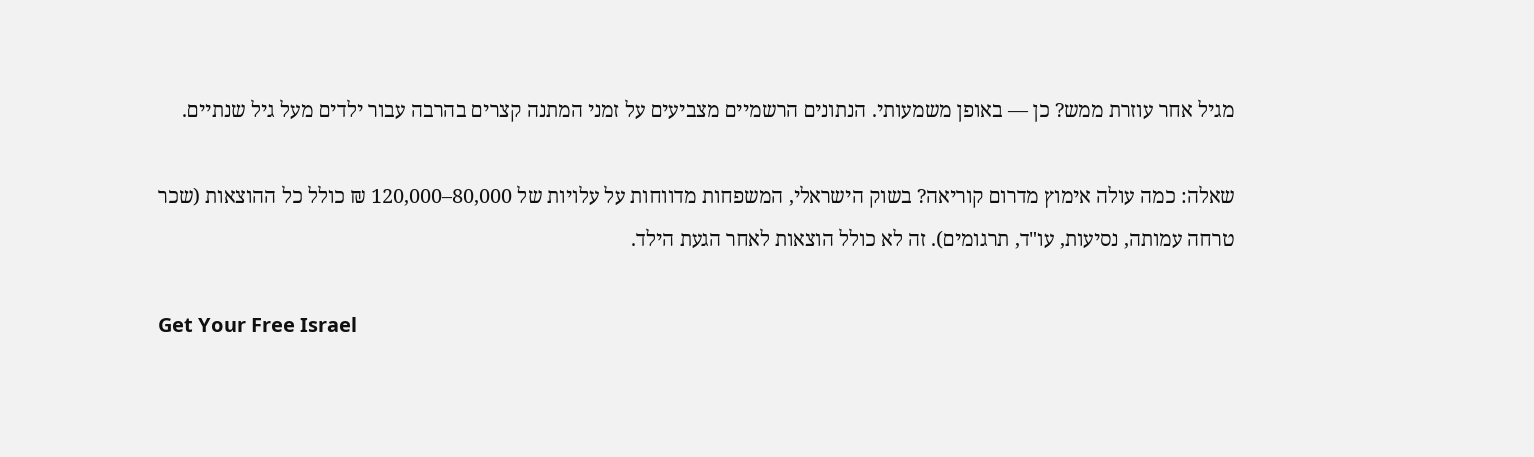מגיל אחר עוזרת ממש? כן — באופן משמעותי. הנתונים הרשמיים מצביעים על זמני המתנה קצרים בהרבה עבור ילדים מעל גיל שנתיים.

שאלה: כמה עולה אימוץ מדרום קוריאה? בשוק הישראלי, המשפחות מדווחות על עלויות של 80,000–120,000 ₪ כולל כל ההוצאות (שכר טרחה עמותה, נסיעות, עו"ד, תרגומים). זה לא כולל הוצאות לאחר הגעת הילד.

Get Your Free Israel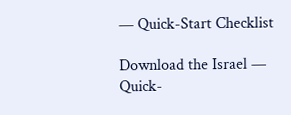— Quick-Start Checklist

Download the Israel — Quick-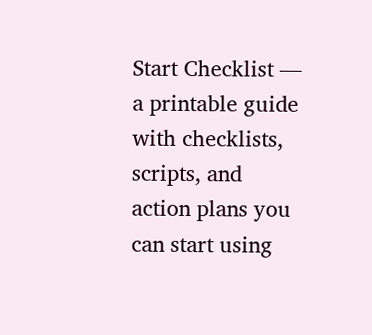Start Checklist — a printable guide with checklists, scripts, and action plans you can start using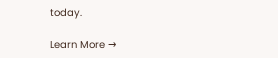today.

Learn More →